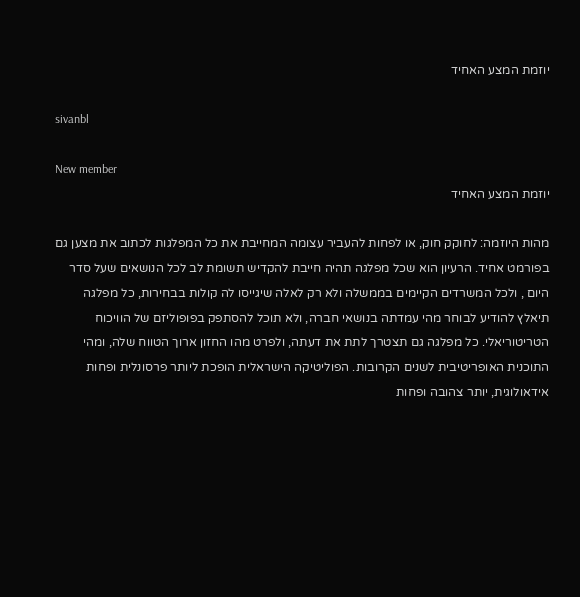יוזמת המצע האחיד

sivanbl

New member
יוזמת המצע האחיד

מהות היוזמה: לחוקק חוק, או לפחות להעביר עצומה המחייבת את כל המפלגות לכתוב את מצען גם בפורמט אחיד. הרעיון הוא שכל מפלגה תהיה חייבת להקדיש תשומת לב לכל הנושאים שעל סדר היום , ולכל המשרדים הקיימים בממשלה ולא רק לאלה שיגייסו לה קולות בבחירות, כל מפלגה תיאלץ להודיע לבוחר מהי עמדתה בנושאי חברה, ולא תוכל להסתפק בפופוליזם של הוויכוח הטריטוריאלי. כל מפלגה גם תצטרך לתת את דעתה, ולפרט מהו החזון ארוך הטווח שלה, ומהי התוכנית האופריטיבית לשנים הקרובות. הפוליטיקה הישראלית הופכת ליותר פרסונלית ופחות אידאולוגית, יותר צהובה ופחות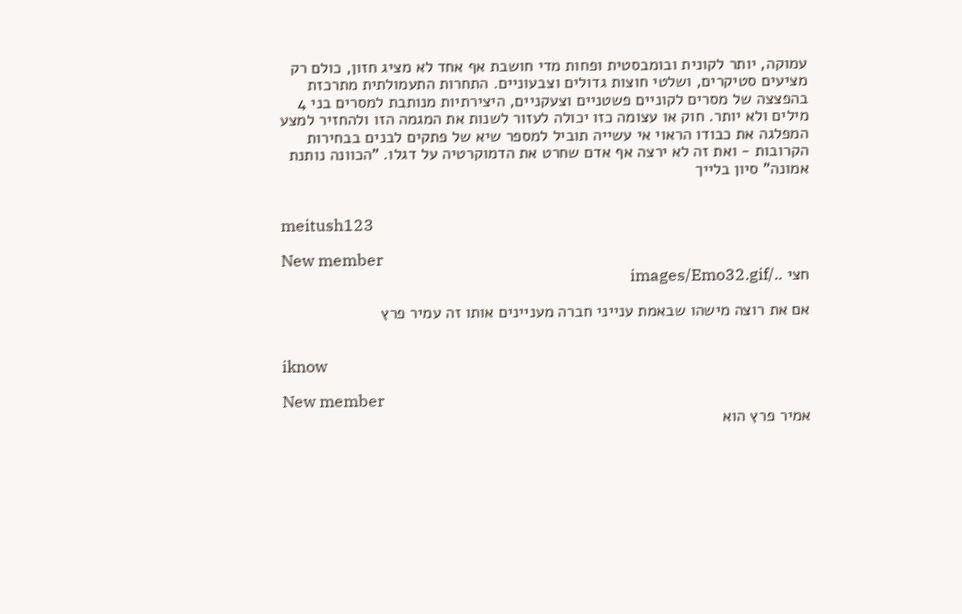עמוקה, יותר לקונית ובומבסטית ופחות מדי חושבת אף אחד לא מציג חזון, כולם רק מציעים סטיקרים, ושלטי חוצות גדולים וצבעוניים. התחרות התעמולתית מתרכזת בהפצצה של מסרים לקוניים פשטניים וצעקניים, היצירתיות מנותבת למסרים בני 4 מילים ולא יותר. חוק או עצומה כזו יכולה לעזור לשנות את המגמה הזו ולהחזיר למצע המפלגה את כבודו הראוי אי עשייה תוביל למספר שיא של פתקים לבנים בבחירות הקרובות - ואת זה לא ירצה אף אדם שחרט את הדמוקרטיה על דגלו. "הכוונה נותנת אמונה" סיון בלייך


meitush123

New member
חצי ../images/Emo32.gif

אם את רוצה מישהו שבאמת ענייני חברה מעניינים אותו זה עמיר פרץ


iknow

New member
אמיר פרץ הוא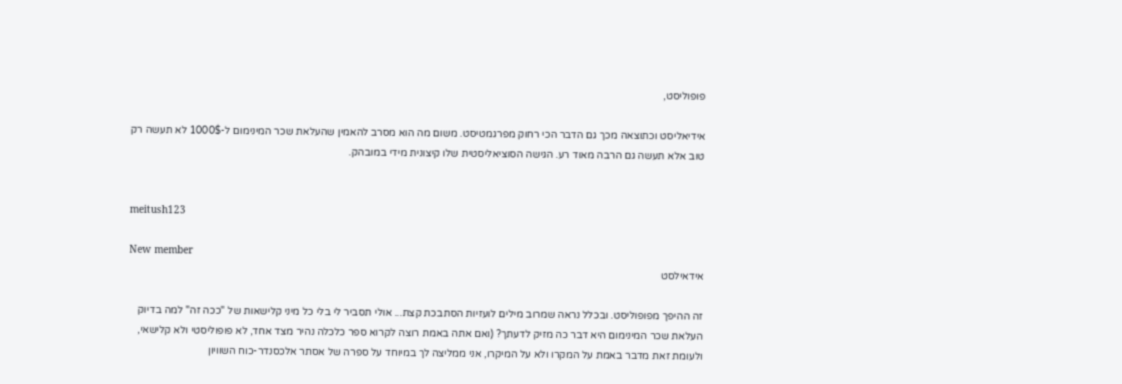פופוליסט,

אידיאליסט וכתוצאה מכך גם הדבר הכי רחוק מפרגמטיסט. משום מה הוא מסרב להאמין שהעלאת שכר המינימום ל-1000$ לא תעשה רק טוב אלא תעשה גם הרבה מאוד רע. הגישה הסוציאליסטית שלו קיצונית מידי במובהק.


meitush123

New member
אידאילסט

זה ההיפך מפופוליסט. ובכלל נראה שמרוב מילים לועזיות הסתבכת קצת... אולי תסביר לי בלי כל מיני קלישאות של "ככה זה" למה בדיוק העלאת שכר המינימום היא דבר כה מזיק לדעתך? (ואם אתה באמת רוצה לקרוא ספר כלכלה נהיר מצד אחד, לא פופוליסטי ולא קלישאי, ולעומת זאת מדבר באמת על המקרו ולא על המיקרו, אני ממליצה לך במיוחד על ספרה של אסתר אלכסנדר-כוח השוויון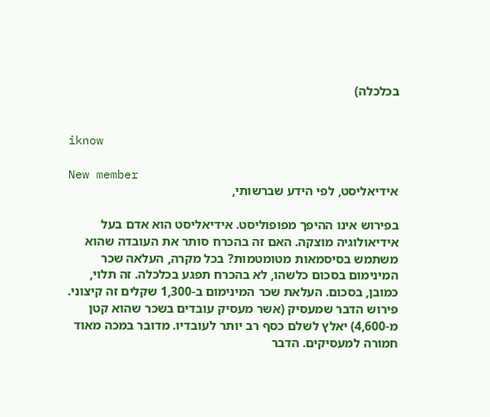בכלכלה)


iknow

New member
אידיאליסט, לפי הידע שברשותי,

בפירוש אינו ההיפך מפופוליסט. אידיאליסט הוא אדם בעל אידיאולוגיה מוצקה. האם זה בהכרח סותר את העובדה שהוא משתמש בסיסמאות מטומטמות? בכל מקרה, העלאה שכר המינימום בסכום כלשהו, לא בהכרח תפגע בכלכלה. זה תלוי, כמובן, בסכום. העלאת שכר המינימום ב-1,300 שקלים זה קיצוני. פירוש הדבר שמעסיק (אשר מעסיק עובדים בשכר שהוא קטן מ-4,600) יאלץ לשלם כסף רב יותר לעובדיו. מדובר במכה מאוד חמורה למעסיקים. הדבר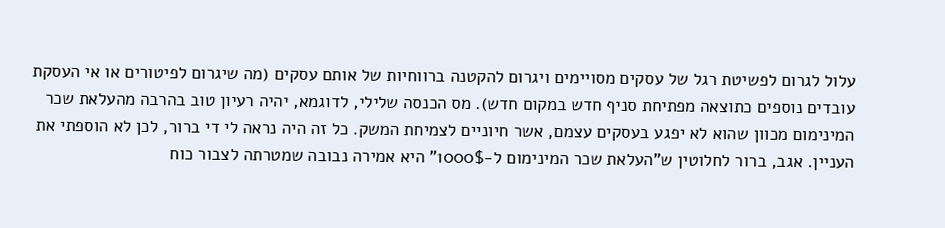עלול לגרום לפשיטת רגל של עסקים מסויימים ויגרום להקטנה ברווחיות של אותם עסקים (מה שיגרום לפיטורים או אי העסקת עובדים נוספים כתוצאה מפתיחת סניף חדש במקום חדש). מס הכנסה שלילי, לדוגמא, יהיה רעיון טוב בהרבה מהעלאת שכר המינימום מכוון שהוא לא יפגע בעסקים עצמם, אשר חיוניים לצמיחת המשק. כל זה היה נראה לי די ברור, לכן לא הוספתי את העניין. אגב, ברור לחלוטין ש"העלאת שכר המינימום ל-1000$" היא אמירה נבובה שמטרתה לצבור כוח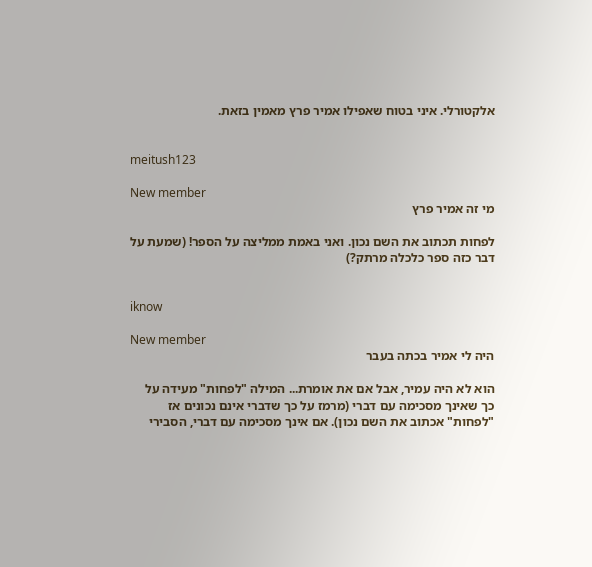אלקטורלי. איני בטוח שאפילו אמיר פרץ מאמין בזאת.


meitush123

New member
מי זה אמיר פרץ

לפחות תכתוב את השם נכון. ואני באמת ממליצה על הספר! (שמעת על דבר כזה ספר כלכלה מרתק?)


iknow

New member
היה לי אמיר בכתה בעבר

הוא לא היה עמיר, אבל אם את אומרת... המילה "לפחות" מעידה על כך שאינך מסכימה עם דברי (מרמז על כך שדברי אינם נכונים אז "לפחות" אכתוב את השם נכון). אם אינך מסכימה עם דברי, הסבירי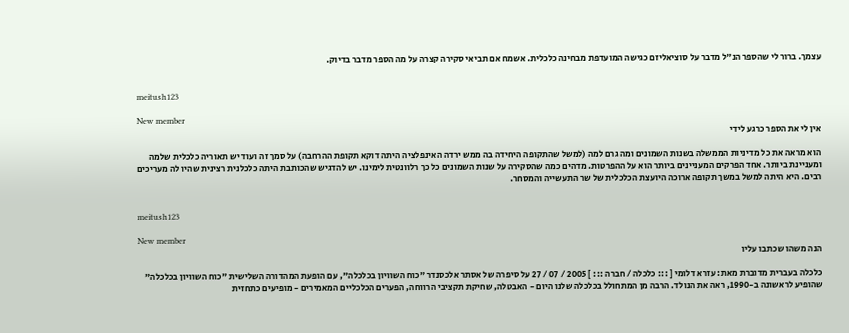עצמך. ברור לי שהספר הנ"ל מדבר על סוציאליזם כגישה המועדפת מבחינה כלכלית. אשמח אם תביאי סקירה קצרה על מה הספר מדבר בדיוק.


meitush123

New member
אין לי את הספר כרגע לידי

הוא מראה את כל מדיניות הממשלה בשנות השמונים ומה גרם למה (למשל שהתקופה היחידה בה ממש ירדה האינפלציה היתה דוקא תקופת ההרחבה) על סמך זה ועוד יש תאוריה כלכלית שלמה ומעניינת ביותר. אחד הפרקים המעניינים ביותר הוא על ההפרטות. מדהים כמה שהסקירה על שנות השמונים כל כך רלוונטית לימינו. יש להדגיש שהכותבת היתה כלכלנית רצינית שהיו לה מעריכים רבים. היא היתה למשל במשך תקופה ארוכה היועצת הכלכלית של שר התעשייה והמסחר.


meitush123

New member
הנה משהו שכתבו עליו

כלכלה בעברית מדוברת מאת: עזרא דלומי [ ::: כלכלה / חברה ::: ] 2005 / 07 / 27 על סיפרה של אסתר אלכסנדר "כוח השוויון בכלכלה", עם הופעת המהדורה השלישית "כוח השוויון בכלכלה" שהופיע לראשונה ב-1990, ראה את הנולד. הרבה מן המתחולל בכלכלה שלנו היום - האבטלה, שחיקת תקציבי הרווחה, הפערים הכלכליים המאמירים - מופיעים כתחזית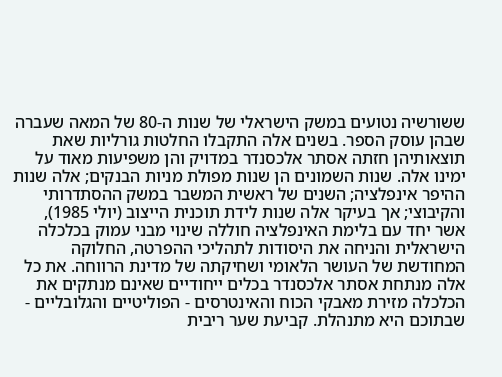ששורשיה נטועים במשק הישראלי של שנות ה-80 של המאה שעברה שבהן עוסק הספר. בשנים אלה התקבלו החלטות גורליות שאת תוצאותיהן חזתה אסתר אלכסנדר במדויק והן משפיעות מאוד על ימינו אלה. שנות השמונים הן שנות מפולת מניות הבנקים; אלה שנות ההיפר אינפלציה; השנים של ראשית המשבר במשק ההסתדרותי והקיבוצי; אך בעיקר אלה שנות לידת תוכנית הייצוב (יולי 1985), אשר יחד עם בלימת האינפלציה חוללה שינוי מבני עמוק בכלכלה הישראלית והניחה את היסודות לתהליכי ההפרטה, החלוקה המחודשת של העושר הלאומי ושחיקתה של מדינת הרווחה. את כל אלה מנתחת אסתר אלכסנדר בכלים ייחודיים שאינם מנתקים את הכלכלה מזירת מאבקי הכוח והאינטרסים - הפוליטיים והגלובליים - שבתוכם היא מתנהלת. קביעת שער ריבית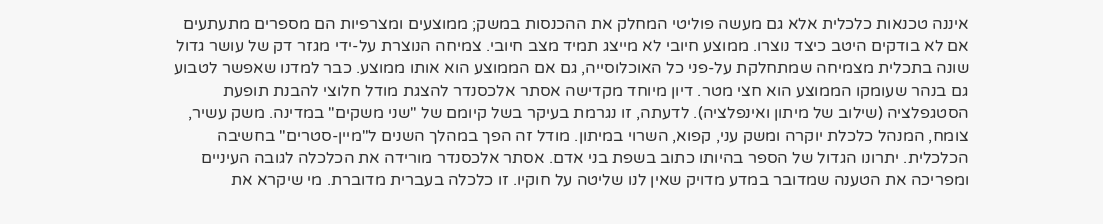איננה טכנאות כלכלית אלא גם מעשה פוליטי המחלק את ההכנסות במשק; ממוצעים ומצרפיות הם מספרים מתעתעים אם לא בודקים היטב כיצד נוצרו. ממוצע חיובי לא מייצג תמיד מצב חיובי. צמיחה הנוצרת על-ידי מגזר דק של עושר גדול שונה בתכלית מצמיחה שמתחלקת על-פני כל האוכלוסייה, גם אם הממוצע הוא אותו ממוצע. כבר למדנו שאפשר לטבוע גם בנהר שעומקו הממוצע הוא חצי מטר. דיון מיוחד מקדישה אסתר אלכסנדר להצגת מודל חלוצי להבנת תופעת הסטגפלציה (שילוב של מיתון ואינפלציה). לדעתה, זו נגרמת בעיקר בשל קיומם של "שני משקים" במדינה. משק עשיר, צומח, המנהל כלכלת יוקרה ומשק עני, קפוא, השרוי במיתון. מודל זה הפך במהלך השנים ל"מיין-סטרים" בחשיבה הכלכלית. יתרונו הגדול של הספר בהיותו כתוב בשפת בני אדם. אסתר אלכסנדר מורידה את הכלכלה לגובה העיניים ומפריכה את הטענה שמדובר במדע מדויק שאין לנו שליטה על חוקיו. זו כלכלה בעברית מדוברת. מי שיקרא את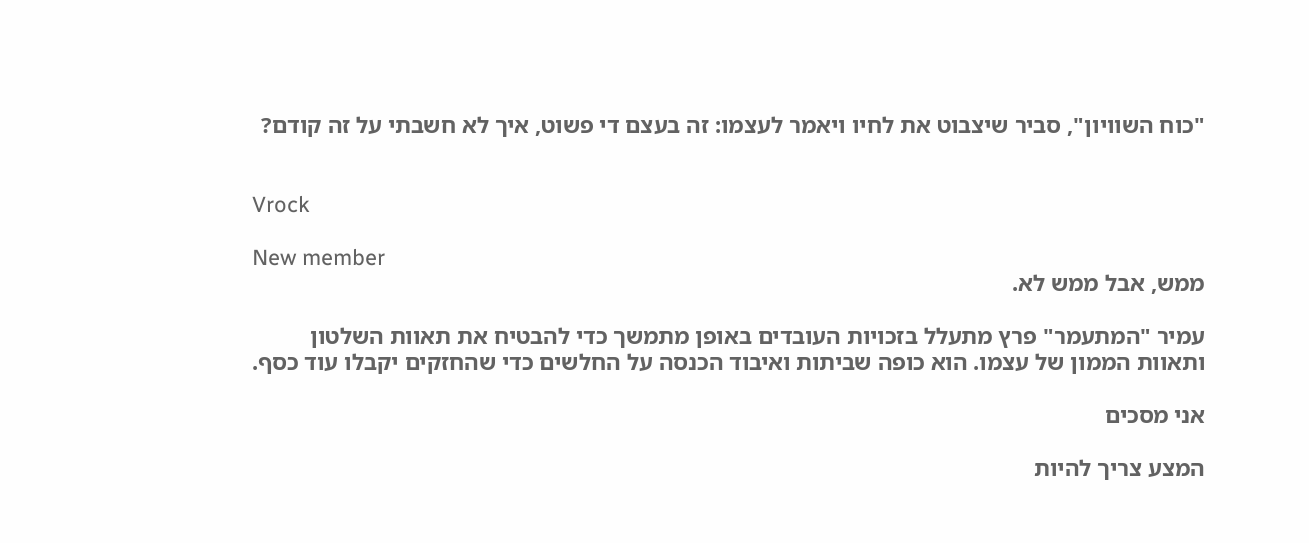"כוח השוויון", סביר שיצבוט את לחיו ויאמר לעצמו: זה בעצם די פשוט, איך לא חשבתי על זה קודם?


Vrock

New member
ממש, אבל ממש לא.

עמיר "המתעמר" פרץ מתעלל בזכויות העובדים באופן מתמשך כדי להבטיח את תאוות השלטון ותאוות הממון של עצמו. הוא כופה שביתות ואיבוד הכנסה על החלשים כדי שהחזקים יקבלו עוד כסף.

אני מסכים

המצע צריך להיות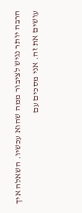הרבה יותר נגיש לציבור ממה שהוא עכשיו. השאלה איך עושים את זה. אני מסכים עם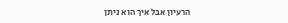הרעיון אבל איך הוא ניתן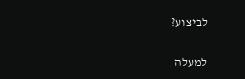לביצוע?

למעלה